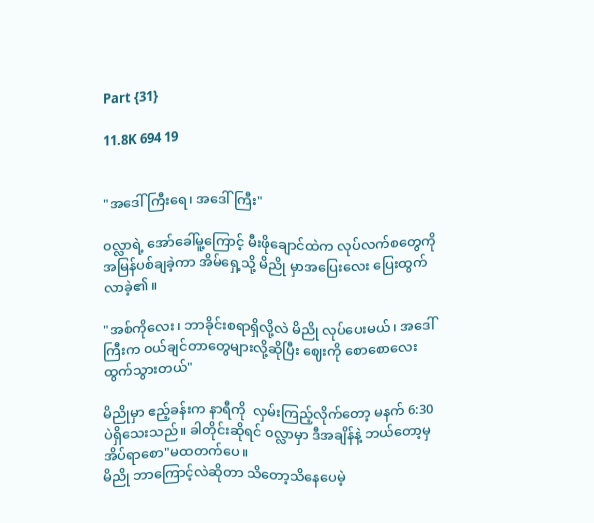Part {31}

11.8K 694 19


"အဒေါ်ကြီးရေ၊ အဒေါ်ကြီး"

၀လ္လာရဲ့ အော်ခေါ်မူ့ကြောင့် မီးဖိုချောင်ထဲက လုပ်လက်စတွေကို အမြန်ပစ်ချခဲ့ကာ အိမ်ရှေ့သို့ မိညို မှာအပြေးလေး ပြေးထွက်လာခဲ့၏။

"အစ်ကိုလေး၊ ဘာခိုင်းစရာရှိလို့လဲ မိညို လုပ်ပေးမယ်၊ အဒေါ်ကြီးက ၀ယ်ချင်တာတွေများလို့ဆိုပြီး ဈေးကို စောစောလေး ထွက်သွားတယ်"

မိညိုမှာ ဧည့်ခန်းက နာရီကို  လှမ်းကြည့်လိုက်တော့ မနက် 6:30 ပဲရှိသေးသည်။ ခါတိုင်းဆိုရင် ၀လ္လာမှာ ဒီအချိန်နဲ့ ဘယ်တော့မှ အိပ်ရာစော"မထတက်ပေ။
မိညို ဘာကြောင့်လဲဆိုတာ သိတော့သိနေပေမဲ့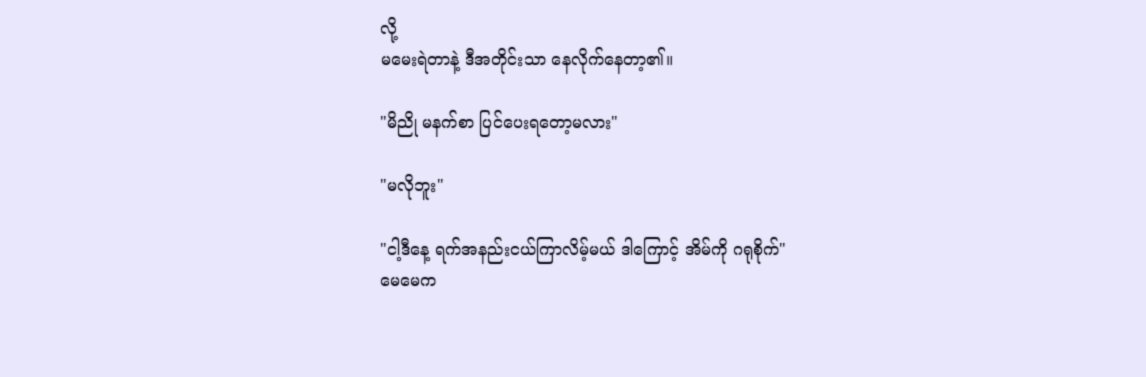လို့
မမေးရဲတာနဲ့ ဒီအတိုင်းသာ နေလိုက်နေတာ့၏။

"မိညို မနက်စာ ပြင်ပေးရတော့မလား"

"မလိုဘူး"

"ငါ့ဒီနေ့ ရက်အနည်းငယ်ကြာလိမ့်မယ် ဒါကြောင့် အိမ်ကို ဂရုစိုက်"
မေမေက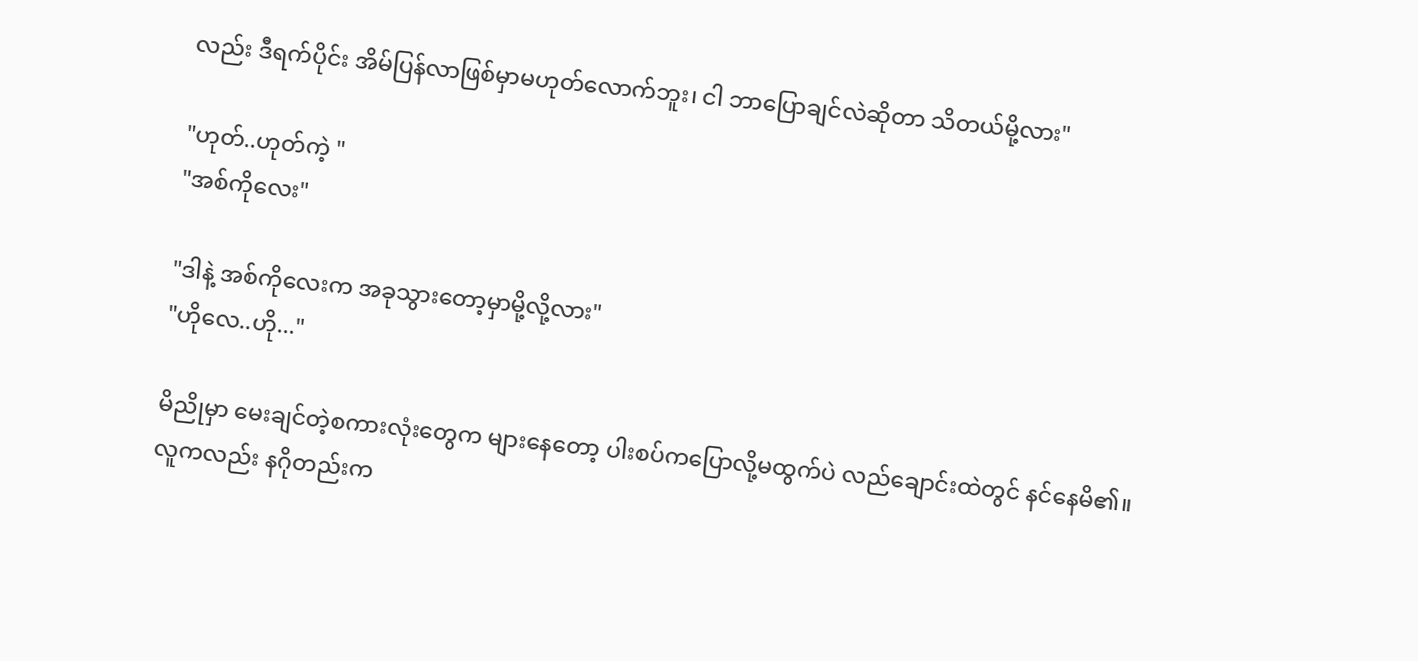လည်း ဒီရက်ပိုင်း အိမ်ပြန်လာဖြစ်မှာမဟုတ်လောက်ဘူး၊ ငါ ဘာပြောချင်လဲဆိုတာ သိတယ်မို့လား"

"ဟုတ်..ဟုတ်ကဲ့ "
"အစ်ကိုလေး"

"ဒါနဲ့ အစ်ကိုလေးက အခုသွားတော့မှာမို့လို့လား"
"ဟိုလေ..ဟို..."

မိညိုမှာ မေးချင်တဲ့စကားလုံးတွေက များနေတော့ ပါးစပ်ကပြောလို့မထွက်ပဲ လည်ချောင်းထဲတွင် နင်နေမိ၏။
လူကလည်း နဂိုတည်းက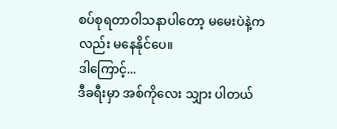စပ်စုရတာဝါသနာပါတော့ မမေးပဲနဲ့ကလည်း မနေနိုင်ပေ။
ဒါကြောင့်...
ဒီခရီးမှာ အစ်ကိုလေး သျှား ပါတယ်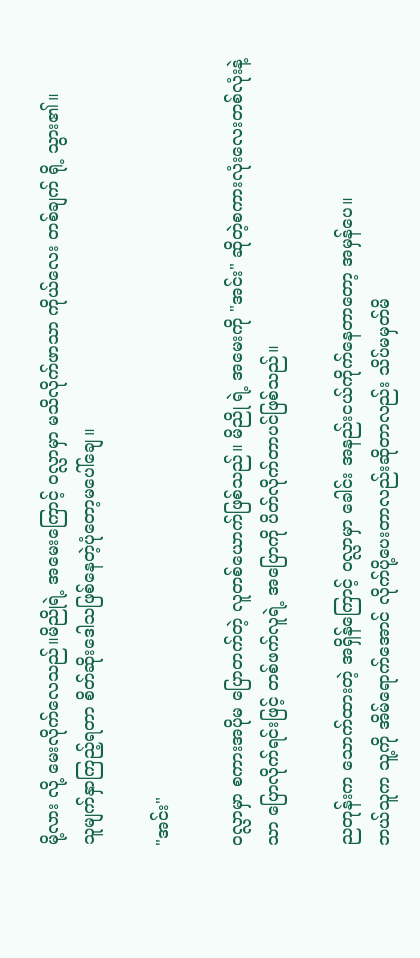မို့လား လို့ မေးလိုက်လေသည်။မိညိုရဲ့ အမေးကြောင့် ၀လ္လာမှာ မသိလိုက်ဖာသာ ကိုယ်လေး တစ်ချက် ရို့ သွား၏။
သူမျက်နှာကြည့်ရတာ စိတ်ဆိုးဒေါသဖြစ်နေတဲ့ပုံတော့မပေါ်ချေ။

"အင်း"

၀လ္လာမှာ စကားအပိုမ ပြောတက်တဲ့ လူတစ်ယောက်ဖြစ်သည်။ မိညို ရဲ့ အမေးကို "အင်း" ဆိုတဲ့စကားလုံးလေးတစ်လုံးနဲ့သာ ပြောလိုက်ရင်းဖြင့် တစ်ဖက်လူရဲ့ အပြောကို ပိတ်လိုက်တာပင်ဖြစ်သည်။

ညတုန်းက သောက်ထားတဲ့ အရှိန်ကြောင့် ၀လ္လာမှာ ခေါင်း အနည်းငယ်ကိုက်နေတာတော့ အမှန်ပေ။
ဘယ်သူက သူ့ကို အိမ်ရောက်အောင် လိုက်ပို့ပေးတာလည်းဆိုတာလည်း သိပ်မမှတ်မိ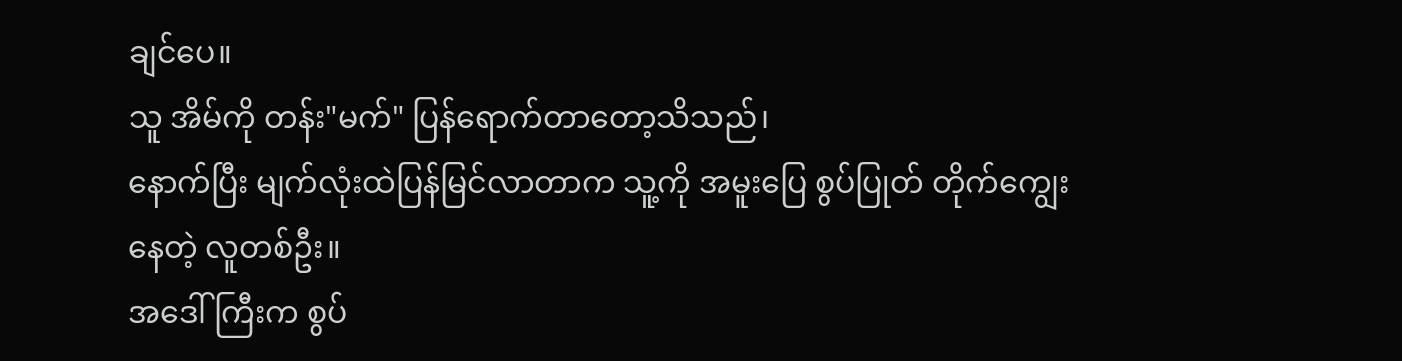ချင်ပေ။
သူ အိမ်ကို တန်း"မက်" ပြန်ရောက်တာတော့သိသည်၊
နောက်ပြီး မျက်လုံးထဲပြန်မြင်လာတာက သူ့ကို အမူးပြေ စွပ်ပြုတ် တိုက်ကျွေးနေတဲ့ လူတစ်ဦး။
အဒေါ်ကြီးက စွပ်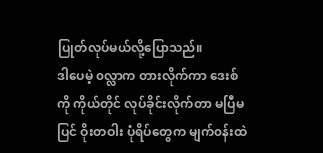ပြုတ်လုပ်မယ်လို့ပြောသည်။
ဒါပေမဲ့ ၀လ္လာက တားလိုက်ကာ ဒေးစ်ကို ကိုယ်တိုင် လုပ်ခိုင်းလိုက်တာ မပြီမပြင် ‌ဝိုးတဝါး ပုံရိပ်တွေက မျက်၀န်းထဲ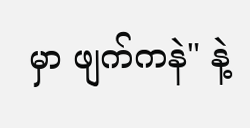မှာ ဖျက်ကနဲ" နဲ့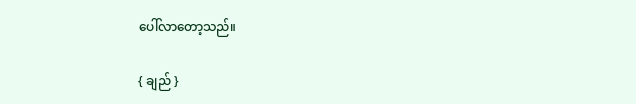ပေါ်လာတော့သည်။

{ ချည် }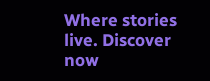Where stories live. Discover now